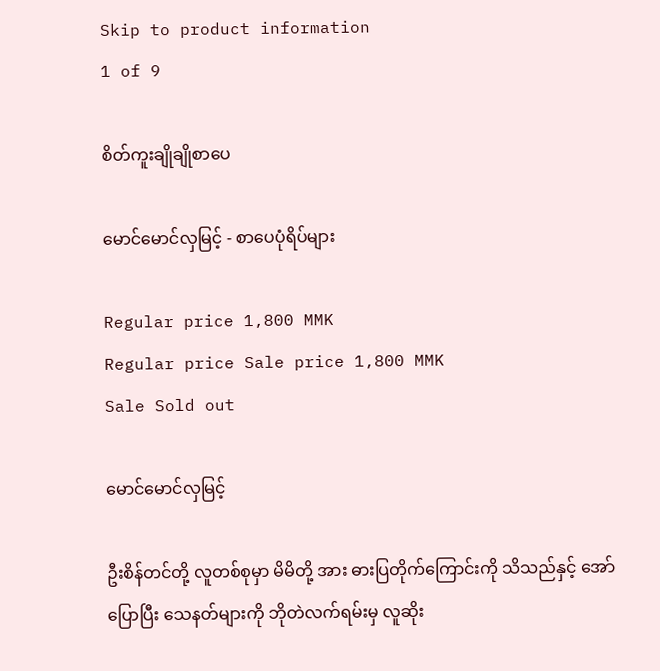Skip to product information
1 of 9

စိတ်ကူးချိုချိုစာပေ

မောင်မောင်လှမြင့် - စာပေပုံရိပ်များ

Regular price 1,800 MMK
Regular price Sale price 1,800 MMK
Sale Sold out

မောင်မောင်လှမြင့်

ဦးစိန်တင်တို့ လူတစ်စုမှာ မိမိတို့ အား ဓားပြတိုက်ကြောင်းကို သိသည်နှင့် အော်ပြောပြီး သေနတ်များကို ဘိုတဲလက်ရမ်းမှ လူဆိုး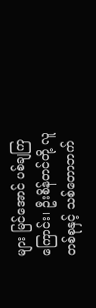များ မြင်အောင် ပစ်ချကြကြောင်း၊ ဦးစိန်တင်တို့ လူတစ်စုနှင့် သစ်တောဘက်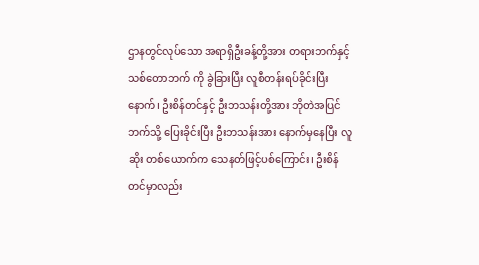ဌာနတွင်လုပ်သော အရာရှိဦးခန့်တို့အား တရားဘက်နှင့် သစ်တောဘက် ကို ခွဲခြားပြီး လူစီတန်းရပ်ခိုင်းပြီးနောက်၊ ဦးစိန်တင်နှင့် ဦးဘသန်းတို့အား ဘိုတဲအပြင်ဘက်သို့ ပြေးခိုင်းပြီး ဦးဘသန်းအား နောက်မှနေပြီး လူဆိုး တစ်ယောက်က သေနတ်ဖြင့်ပစ်ကြောင်း၊ ဦးစိန်တင်မှာလည်း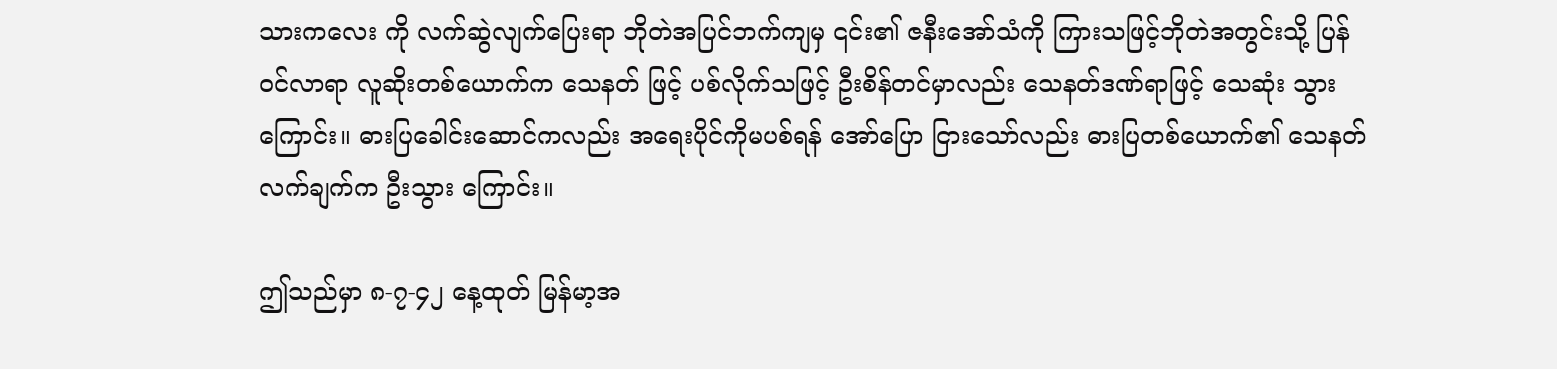သားကလေး ကို လက်ဆွဲလျက်ပြေးရာ ဘိုတဲအပြင်ဘက်ကျမှ ၎င်း၏ ဇနီးအော်သံကို ကြားသဖြင့်ဘိုတဲအတွင်းသို့ ပြန်ဝင်လာရာ လူဆိုးတစ်ယောက်က သေနတ် ဖြင့် ပစ်လိုက်သဖြင့် ဦးစိန်တင်မှာလည်း သေနတ်ဒဏ်ရာဖြင့် သေဆုံး သွားကြောင်း။ ဓားပြခေါင်းဆောင်ကလည်း အရေးပိုင်ကိုမပစ်ရန် အော်ပြော ငြားသော်လည်း ဓားပြတစ်ယောက်၏ သေနတ်လက်ချက်က ဦးသွား ကြောင်း။

ဤသည်မှာ ၈-၇-၄၂ နေ့ထုတ် မြန်မာ့အ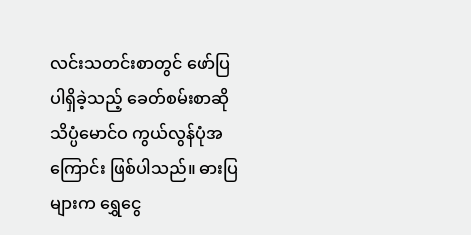လင်းသတင်းစာတွင် ဖော်ပြပါရှိခဲ့သည့် ခေတ်စမ်းစာဆိုသိပ္ပံမောင်ဝ ကွယ်လွန်ပုံအကြောင်း ဖြစ်ပါသည်။ ဓားပြများက ရွှေငွေ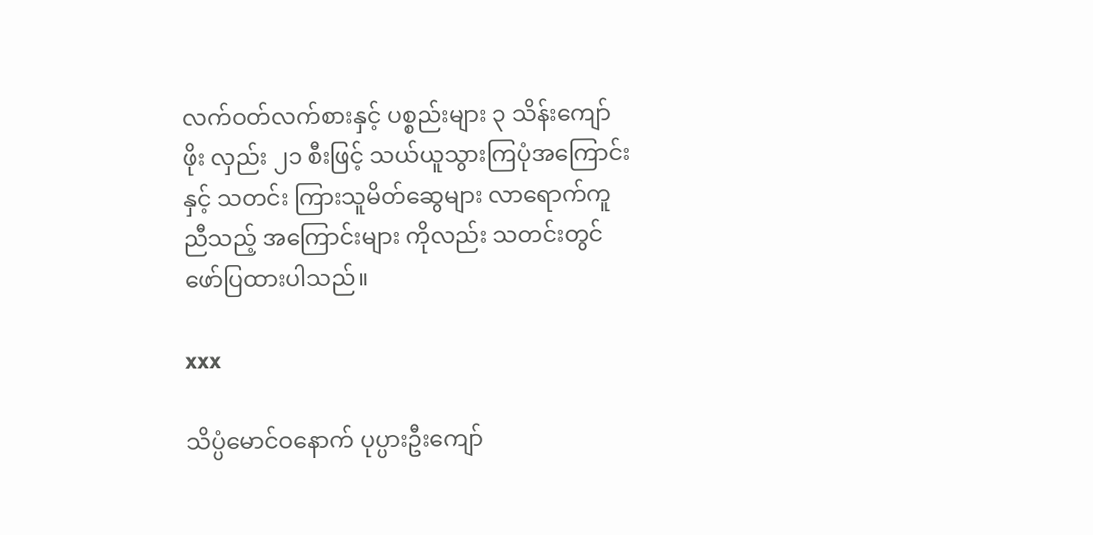လက်ဝတ်လက်စားနှင့် ပစ္စည်းများ ၃ သိန်းကျော်ဖိုး လှည်း ၂၁ စီးဖြင့် သယ်ယူသွားကြပုံအကြောင်းနှင့် သတင်း ကြားသူမိတ်ဆွေများ လာရောက်ကူညီသည့် အကြောင်းများ ကိုလည်း သတင်းတွင် ဖော်ပြထားပါသည်။

xxx

သိပ္ပံမောင်ဝနောက် ပုပ္ပားဦးကျော်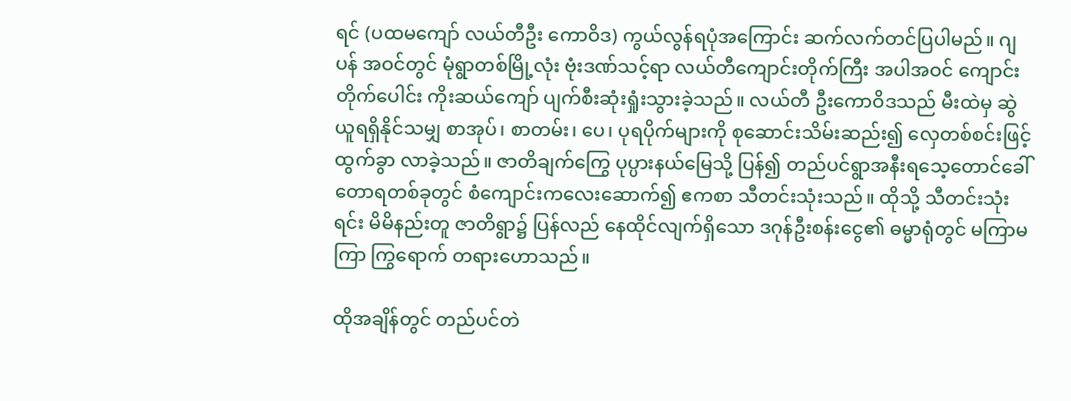ရင် (ပထမကျော် လယ်တီဦး ကောဝိဒ) ကွယ်လွန်ရပုံအကြောင်း ဆက်လက်တင်ပြပါမည်။ ဂျပန် အဝင်တွင် မုံရွာတစ်မြို့လုံး ဗုံးဒဏ်သင့်ရာ လယ်တီကျောင်းတိုက်ကြီး အပါအဝင် ကျောင်းတိုက်ပေါင်း ကိုးဆယ်ကျော် ပျက်စီးဆုံးရှုံးသွားခဲ့သည်။ လယ်တီ ဦးကောဝိဒသည် မီးထဲမှ ဆွဲယူရရှိနိုင်သမျှ စာအုပ်၊ စာတမ်း၊ ပေ၊ ပုရပိုက်များကို စုဆောင်းသိမ်းဆည်း၍ လှေတစ်စင်းဖြင့် ထွက်ခွာ လာခဲ့သည်။ ဇာတိချက်ကြွေ ပုပ္ပားနယ်မြေသို့ ပြန်၍ တည်ပင်ရွာအနီးရသေ့တောင်ခေါ် တောရတစ်ခုတွင် စံကျောင်းကလေးဆောက်၍ ဧကစာ သီတင်းသုံးသည်။ ထိုသို့ သီတင်းသုံးရင်း မိမိနည်းတူ ဇာတိရွာ၌ ပြန်လည် နေထိုင်လျက်ရှိသော ဒဂုန်ဦးစန်းငွေ၏ ဓမ္မာရုံတွင် မကြာမကြာ ကြွရောက် တရားဟောသည်။

ထိုအချိန်တွင် တည်ပင်တဲ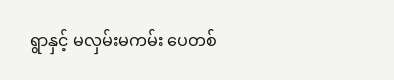ရွာနှင့် မလှမ်းမကမ်း ပေတစ်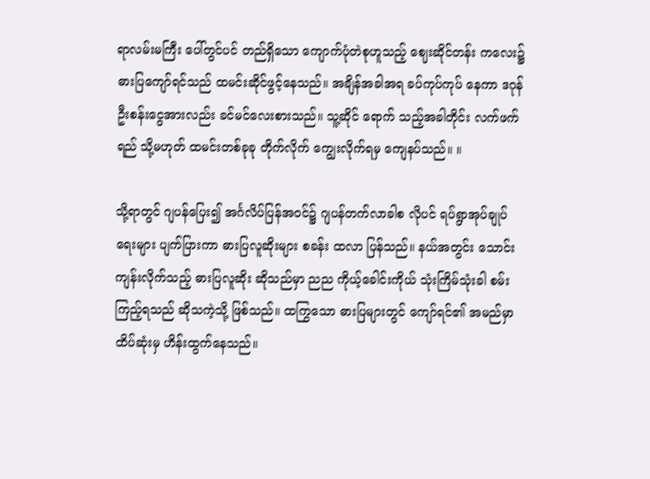ရာလမ်းမကြီး ပေါ်တွင်ပင် တည်ရှိသော ကျောက်ပုံတဲစုဟူသည့် ဈေးဆိုင်တန်း ကလေး၌ ဓားပြကျော်ရင်သည် ထမင်းဆိုင်ဖွင့်နေသည်။ အချိန်အခါအရ ခပ်ကုပ်ကုပ် နေကာ ဒဂုန်ဦးစန်းငွေအားလည်း ခင်မင်လေးစားသည်။ သူ့ဆိုင် ရောက် သည့်အခါတိုင်း လက်ဖက်ရည် သို့မဟုတ် ထမင်းတစ်ခုခု တိုက်လိုက် ကျွေးလိုက်ရမှ ကျေနပ်သည်။ ။

သို့ရာတွင် ဂျပန်ပြေး၍ အင်္ဂလိပ်ပြန်အဝင်၌ ဂျပန်တက်လာခါစ လိုပင် ရပ်ရွာအုပ်ချုပ်ရေးများ ပျက်ပြားကာ ဓားပြလူဆိုးများ စခန်း ထလာ ပြန်သည်။ နယ်အတွင်း သောင်းကျန်းလိုက်သည့် ဓားပြလူဆိုး ဆိုသည်မှာ ညည ကိုယ့်ခေါင်းကိုယ် သုံးကြိမ်သုံးခါ စမ်းကြည့်ရသည် ဆိုသကဲ့သို့ ဖြစ်သည်။ ထကြွသော ဓားပြများတွင် ကျော်ရင်၏ အမည်မှာ ထိပ်ဆုံးမှ ဟိန်းထွက်နေသည်။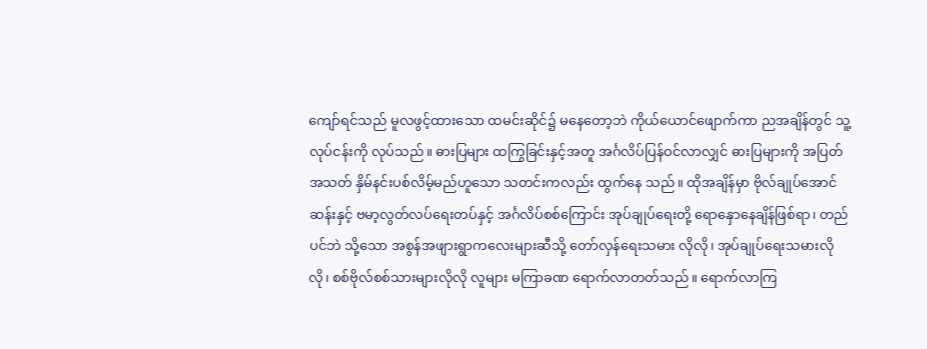ကျော်ရင်သည် မူလဖွင့်ထားသော ထမင်းဆိုင်၌ မနေတော့ဘဲ ကိုယ်ယောင်ဖျောက်ကာ ညအချိန်တွင် သူ့လုပ်ငန်းကို လုပ်သည်။ ဓားပြများ ထကြွခြင်းနှင့်အတူ အင်္ဂလိပ်ပြန်ဝင်လာလျှင် ဓားပြများကို အပြတ်အသတ် နှိမ်နင်းပစ်လိမ့်မည်ဟူသော သတင်းကလည်း ထွက်နေ သည်။ ထိုအချိန်မှာ ဗိုလ်ချုပ်အောင်ဆန်းနှင့် ဗမာ့လွတ်လပ်ရေးတပ်နှင့် အင်္ဂလိပ်စစ်ကြောင်း အုပ်ချုပ်ရေးတို့ ရောနှောနေချိန်ဖြစ်ရာ၊ တည်ပင်ဘဲ သို့သော အစွန်အဖျားရွာကလေးများဆီသို့ တော်လှန်ရေးသမား လိုလို၊ အုပ်ချုပ်ရေးသမားလိုလို၊ စစ်ဗိုလ်စစ်သားများလိုလို လူများ မကြာခဏ ရောက်လာတတ်သည်။ ရောက်လာကြ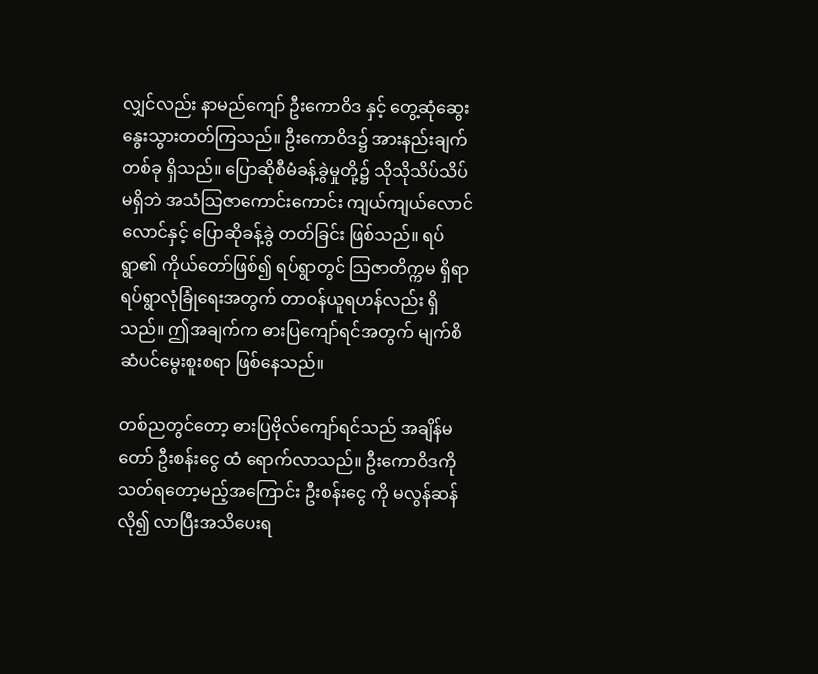လျှင်လည်း နာမည်ကျော် ဦးကောဝိဒ နှင့် တွေ့ဆုံဆွေးနွေးသွားတတ်ကြသည်။ ဦးကောဝိဒ၌ အားနည်းချက် တစ်ခု ရှိသည်။ ပြောဆိုစီမံခန့်ခွဲမှုတို့၌ သိုသိုသိပ်သိပ်မရှိဘဲ အသံသြဇာကောင်းကောင်း ကျယ်ကျယ်လောင်လောင်နှင့် ပြောဆိုခန့်ခွဲ တတ်ခြင်း ဖြစ်သည်။ ရပ်ရွာ၏ ကိုယ်တော်ဖြစ်၍ ရပ်ရွာတွင် သြဇာတိက္ကမ ရှိရာရပ်ရွာလုံခြုံရေးအတွက် တာဝန်ယူရဟန်လည်း ရှိ သည်။ ဤအချက်က ဓားပြကျော်ရင်အတွက် မျက်စိဆံပင်မွေးစူးစရာ ဖြစ်နေသည်။

တစ်ညတွင်တော့ ဓားပြဗိုလ်ကျော်ရင်သည် အချိန်မတော် ဦးစန်းငွေ ထံ ရောက်လာသည်။ ဦးကောဝိဒကို သတ်ရတော့မည့်အကြောင်း ဦးစန်းငွေ ကို မလွန်ဆန်လို၍ လာပြီးအသိပေးရ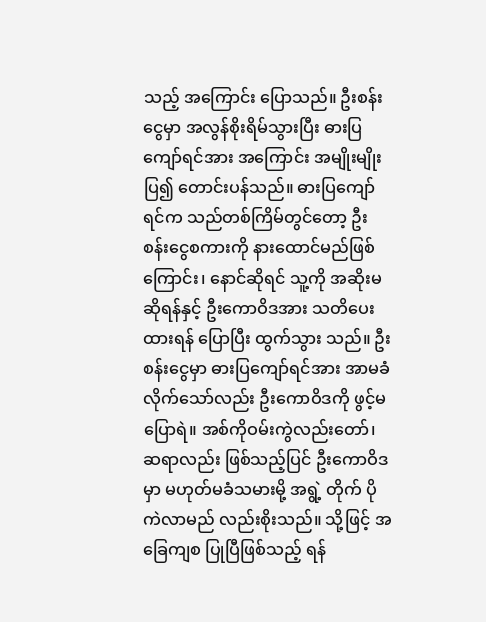သည့် အကြောင်း ပြောသည်။ ဦးစန်းငွေမှာ အလွန်စိုးရိမ်သွားပြီး ဓားပြကျော်ရင်အား အကြောင်း အမျိုးမျိုးပြ၍ တောင်းပန်သည်။ ဓားပြကျော်ရင်က သည်တစ်ကြိမ်တွင်တော့ ဦးစန်းငွေစကားကို နားထောင်မည်ဖြစ်ကြောင်း၊ နောင်ဆိုရင် သူ့ကို အဆိုးမဆိုရန်နှင့် ဦးကောဝိဒအား သတိပေးထားရန် ပြောပြီး ထွက်သွား သည်။ ဦးစန်းငွေမှာ ဓားပြကျော်ရင်အား အာမခံလိုက်သော်လည်း ဦးကောဝိဒကို ဖွင့်မပြောရဲ။ အစ်ကိုဝမ်းကွဲလည်းတော်၊ ဆရာလည်း ဖြစ်သည့်ပြင် ဦးကောဝိဒမှာ မဟုတ်မခံသမားမို့ အရွဲ့ တိုက် ပိုကဲလာမည် လည်းစိုးသည်။ သို့ဖြင့် အခြေကျစ ပြုပြီဖြစ်သည့် ရန်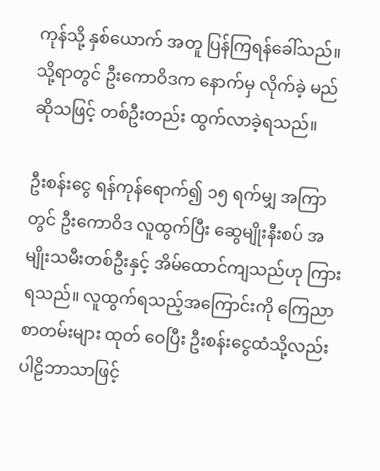ကုန်သို့ နှစ်ယောက် အတူ ပြန်ကြရန်ခေါ်သည်။ သို့ရာတွင် ဦးကောဝိဒက နောက်မှ လိုက်ခဲ့ မည်ဆိုသဖြင့် တစ်ဦးတည်း ထွက်လာခဲ့ရသည်။

ဦးစန်းငွေ ရန်ကုန်ရောက်၍ ၁၅ ရက်မျှ အကြာတွင် ဦးကောဝိဒ လူထွက်ပြီး ဆွေမျိုးနီးစပ် အမျိုးသမီးတစ်ဦးနှင့် အိမ်ထောင်ကျသည်ဟု ကြားရသည်။ လူထွက်ရသည့်အကြောင်းကို ကြေညာစာတမ်းများ ထုတ် ဝေပြီး ဦးစန်းငွေထံသို့လည်း ပါဠိဘာသာဖြင့်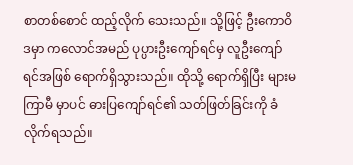စာတစ်စောင် ထည့်လိုက် သေးသည်။ သို့ဖြင့် ဦးကောဝိဒမှာ ကလောင်အမည် ပုပ္ပားဦးကျော်ရင်မှ လူဦးကျော်ရင်အဖြစ် ရောက်ရှိသွားသည်။ ထိုသို့ ရောက်ရှိပြီး များမကြာမီ မှာပင် ဓားပြကျော်ရင်၏ သတ်ဖြတ်ခြင်းကို ခံလိုက်ရသည်။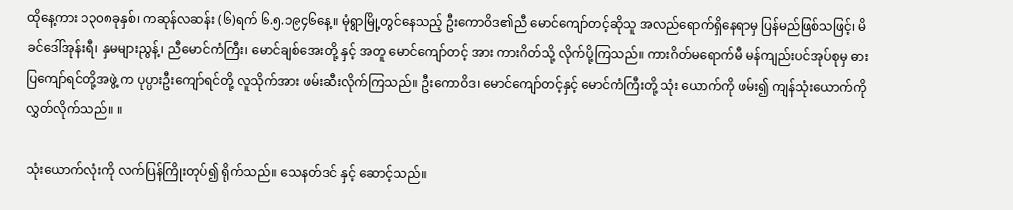ထိုနေ့ကား ၁၃၀၈ခုနှစ်၊ ကဆုန်လဆန်း (၆)ရက် ၆.၅.၁၉၄၆နေ့။ မုံရွာမြို့တွင်နေသည့် ဦးကောဝိဒ၏ညီ မောင်ကျော်တင့်ဆိုသူ အလည်ရောက်ရှိနေရာမှ ပြန်မည်ဖြစ်သဖြင့်၊ မိခင်ဒေါ်အုန်းရီ၊ နှမများညွန့်၊ ညီမောင်ကံကြီး၊ မောင်ချစ်အေးတို့ နှင့် အတူ မောင်ကျော်တင့် အား ကားဂိတ်သို့ လိုက်ပို့ကြသည်။ ကားဂိတ်မရောက်မီ မန်ကျည်းပင်အုပ်စုမှ ဓားပြကျော်ရင်တို့အဖွဲ့ က ပုပ္ပားဦးကျော်ရင်တို့ လူသိုက်အား ဖမ်းဆီးလိုက်ကြသည်။ ဦးကောဝိဒ၊ မောင်ကျော်တင့်နှင့် မောင်ကံကြီးတို့ သုံး ယောက်ကို ဖမ်း၍ ကျန်သုံးယောက်ကို လွှတ်လိုက်သည်။ ။

သုံးယောက်လုံးကို လက်ပြန်ကြိုးတုပ်၍ ရိုက်သည်။ သေနတ်ဒင် နှင့် ဆောင့်သည်။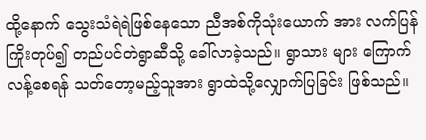ထို့နောက် သွေးသံရဲရဲဖြစ်နေသော ညီအစ်ကိုသုံးယောက် အား လက်ပြန်ကြိုးတုပ်၍ တည်ပင်တဲရွာဆီသို့ ခေါ်လာခဲ့သည်။ ရွာသား များ ကြောက်လန့်စေရန် သတ်တော့မည့်သူအား ရွာထဲသို့လျှောက်ပြခြင်း ဖြစ်သည်။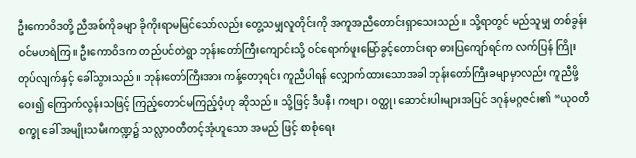ဦးကောဝိဒတို့ ညီအစ်ကိုခမျာ ခိုကိုးရာမမြင်သော်လည်း တွေ့သမျှလူတိုင်းကို အကူအညီတောင်းရှာသေးသည်။ သို့ရာတွင် မည်သူမျှ တစ်ခွန်းဝင်မဟရဲကြ။ ဦးကောဝိဒက တည်ပင်တဲရွာ ဘုန်းတော်ကြီးကျောင်းသို့ ဝင်ရောက်ဖူးမြော်ခွင့်တောင်းရာ ဓားပြကျော်ရင်က လက်ပြန် ကြိုးတုပ်လျက်နှင့် ခေါ်သွားသည်။ ဘုန်းတော်ကြီးအား ကန့်တော့ရင်း ကူညီပါရန် လျှောက်ထားသောအခါ ဘုန်းတော်ကြီးခမျာမှာလည်း ကူညီဖို့ဝေး၍ ကြောက်လွန်းသဖြင့် ကြည့်တောင်မကြည့်ဝံ့ဟု ဆိုသည်။ သို့ဖြင့် ဒီပနီ၊ ကဗျာ၊ ဝတ္ထု၊ ဆောင်းပါးများအပြင် ဒဂုန်မဂ္ဂဇင်း၏ “ယုဝတီစက္ခု ခေါ် အမျိုးသမီးကဏ္ဍ၌ သလ္လာဝတီတင့်အုံဟူသော အမည် ဖြင့် စာစုံရေး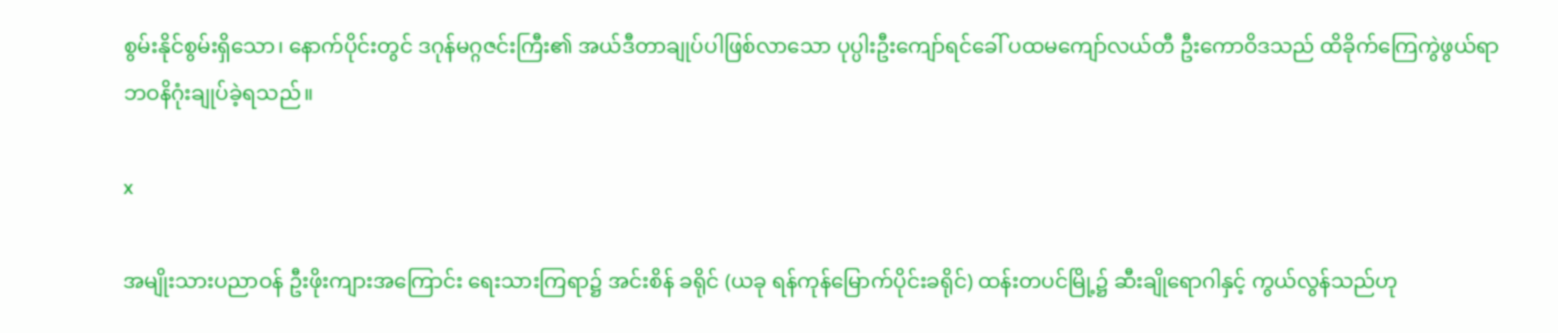စွမ်းနိုင်စွမ်းရှိသော၊ နောက်ပိုင်းတွင် ဒဂုန်မဂ္ဂဇင်းကြီး၏ အယ်ဒီတာချုပ်ပါဖြစ်လာသော ပုပ္ပါးဦးကျော်ရင်ခေါ် ပထမကျော်လယ်တီ ဦးကောဝိဒသည် ထိခိုက်ကြေကွဲဖွယ်ရာ ဘဝနိဂုံးချုပ်ခဲ့ရသည်။

x

အမျိုးသားပညာဝန် ဦးဖိုးကျားအကြောင်း ရေးသားကြရာ၌ အင်းစိန် ခရိုင် (ယခု ရန်ကုန်မြောက်ပိုင်းခရိုင်) ထန်းတပင်မြို့၌ ဆီးချိုရောဂါနှင့် ကွယ်လွန်သည်ဟု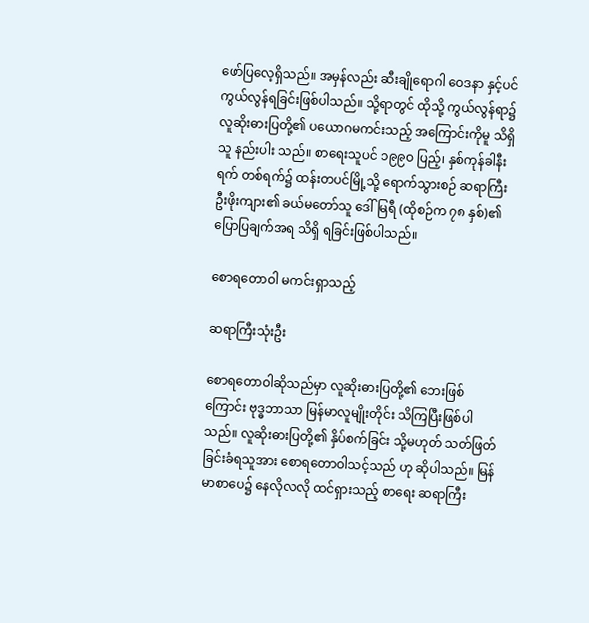ဖော်ပြလေ့ရှိသည်။ အမှန်လည်း ဆီးချိုရောဂါ ဝေဒနာ နှင့်ပင် ကွယ်လွန်ရခြင်းဖြစ်ပါသည်။ သို့ရာတွင် ထိုသို့ ကွယ်လွန်ရာ၌ လူဆိုးဓားပြတို့၏ ပယောဂမကင်းသည့် အကြောင်းကိုမူ သိရှိသူ နည်းပါး သည်။ စာရေးသူပင် ၁၉၉ဝ ပြည့်၊ နှစ်ကုန်ခါနီးရက် တစ်ရက်၌ ထန်းတပင်မြို့သို့ ရောက်သွားစဉ် ဆရာကြီးဦးဖိုးကျား၏ ခယ်မတော်သူ ဒေါ်မြရီ (ထိုစဉ်က ၇၈ နှစ်)၏ ပြောပြချက်အရ သိရှိ ရခြင်းဖြစ်ပါသည်။

စောရတောဝါ မကင်းရှာသည့်

ဆရာကြီးသုံးဦး

စောရတောဝါဆိုသည်မှာ လူဆိုးဓားပြတို့၏ ဘေးဖြစ်ကြောင်း ဗုဒ္ဓဘာသာ မြန်မာလူမျိုးတိုင်း သိကြပြီးဖြစ်ပါသည်။ လူဆိုးဓားပြတို့၏ နှိပ်စက်ခြင်း သို့မဟုတ် သတ်ဖြတ်ခြင်းခံရသူအား စောရတောဝါသင့်သည် ဟု ဆိုပါသည်။ မြန်မာစာပေ၌ နေလိုလလို ထင်ရှားသည့် စာရေး ဆရာကြီး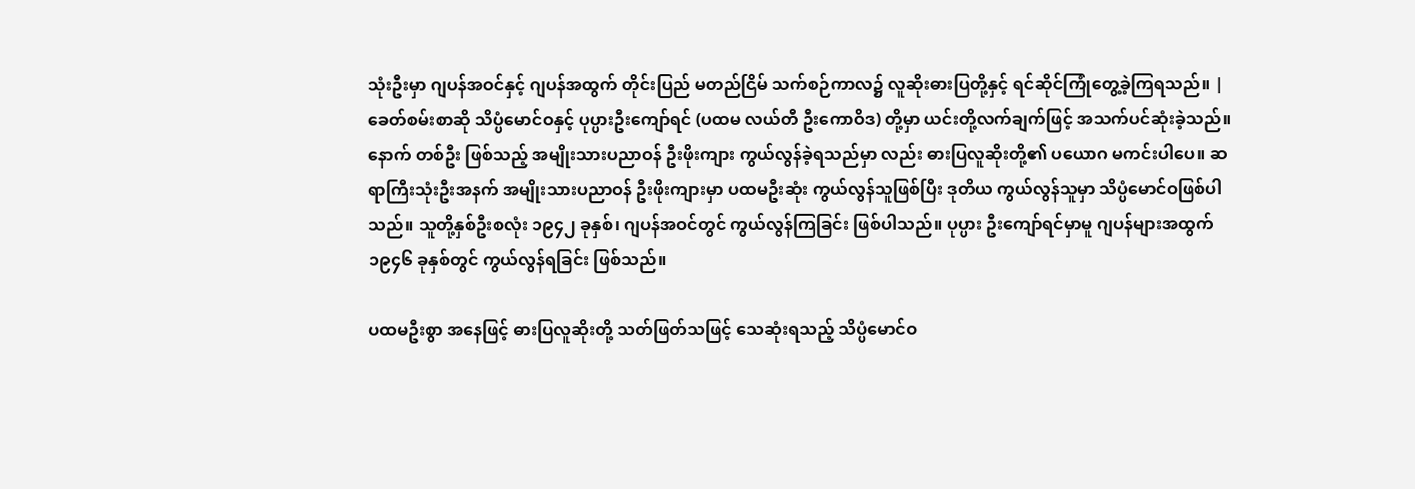သုံးဦးမှာ ဂျပန်အဝင်နှင့် ဂျပန်အထွက် တိုင်းပြည် မတည်ငြိမ် သက်စဉ်ကာလ၌ လူဆိုးဓားပြတို့နှင့် ရင်ဆိုင်ကြုံတွေ့ခဲ့ကြရသည်။ | ခေတ်စမ်းစာဆို သိပ္ပံမောင်ဝနှင့် ပုပ္ပားဦးကျော်ရင် (ပထမ လယ်တီ ဦးကောဝိဒ) တို့မှာ ယင်းတို့လက်ချက်ဖြင့် အသက်ပင်ဆုံးခဲ့သည်။ နောက် တစ်ဦး ဖြစ်သည့် အမျိုးသားပညာဝန် ဦးဖိုးကျား ကွယ်လွန်ခဲ့ရသည်မှာ လည်း ဓားပြလူဆိုးတို့၏ ပယောဂ မကင်းပါပေ။ ဆရာကြီးသုံးဦးအနက် အမျိုးသားပညာဝန် ဦးဖိုးကျားမှာ ပထမဦးဆုံး ကွယ်လွန်သူဖြစ်ပြီး ဒုတိယ ကွယ်လွန်သူမှာ သိပ္ပံမောင်ဝဖြစ်ပါသည်။ သူတို့နှစ်ဦးစလုံး ၁၉၄၂ ခုနှစ်၊ ဂျပန်အဝင်တွင် ကွယ်လွန်ကြခြင်း ဖြစ်ပါသည်။ ပုပ္ပား ဦးကျော်ရင်မှာမူ ဂျပန်များအထွက် ၁၉၄၆ ခုနှစ်တွင် ကွယ်လွန်ရခြင်း ဖြစ်သည်။

ပထမဦးစွာ အနေဖြင့် ဓားပြလူဆိုးတို့ သတ်ဖြတ်သဖြင့် သေဆုံးရသည့် သိပ္ပံမောင်ဝ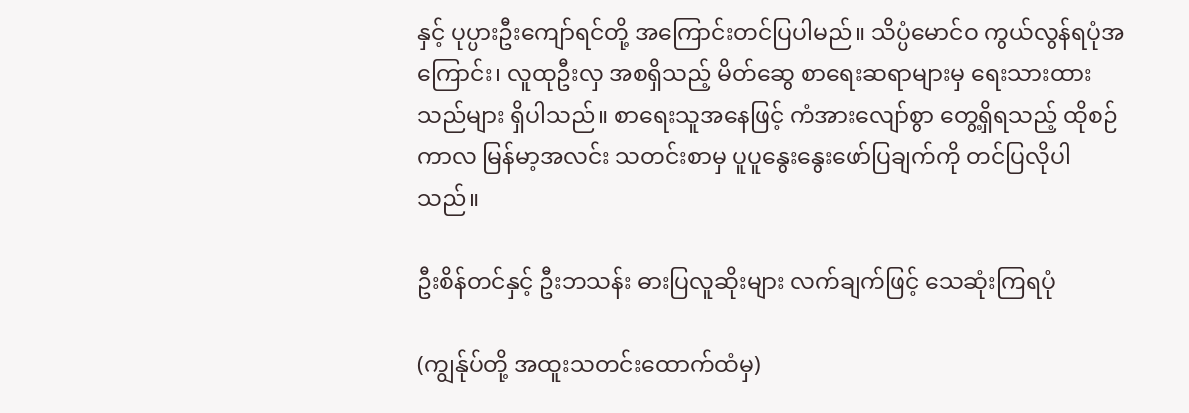နှင့် ပုပ္ပားဦးကျော်ရင်တို့ အကြောင်းတင်ပြပါမည်။ သိပ္ပံမောင်ဝ ကွယ်လွန်ရပုံအကြောင်း၊ လူထုဦးလှ အစရှိသည့် မိတ်ဆွေ စာရေးဆရာများမှ ရေးသားထားသည်များ ရှိပါသည်။ စာရေးသူအနေဖြင့် ကံအားလျော်စွာ တွေ့ရှိရသည့် ထိုစဉ်ကာလ မြန်မာ့အလင်း သတင်းစာမှ ပူပူနွေးနွေးဖော်ပြချက်ကို တင်ပြလိုပါသည်။

ဦးစိန်တင်နှင့် ဦးဘသန်း ဓားပြလူဆိုးများ လက်ချက်ဖြင့် သေဆုံးကြရပုံ

(ကျွန်ုပ်တို့ အထူးသတင်းထောက်ထံမှ)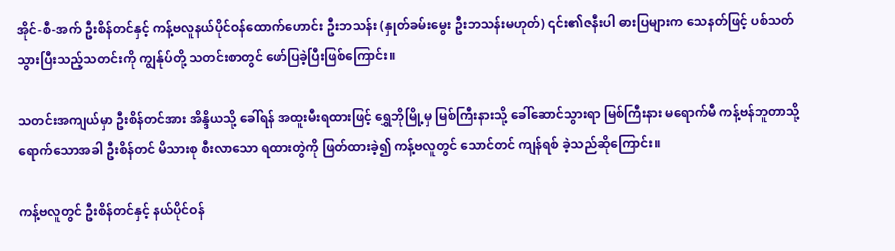အိုင်-စီ-အက် ဦးစိန်တင်နှင့် ကန့်ဗလူနယ်ပိုင်ဝန်ထောက်ဟောင်း ဦးဘသန်း (နှုတ်ခမ်းမွေး ဦးဘသန်းမဟုတ်) ၎င်း၏ဇနီးပါ ဓားပြများက သေနတ်ဖြင့် ပစ်သတ်သွားပြီးသည့်သတင်းကို ကျွန်ုပ်တို့ သတင်းစာတွင် ဖော်ပြခဲ့ပြီးဖြစ်ကြောင်း။

သတင်းအကျယ်မှာ ဦးစိန်တင်အား အိန္ဒိယသို့ ခေါ်ရန် အထူးမီးရထားဖြင့် ရွှေဘိုမြို့မှ မြစ်ကြီးနားသို့ ခေါ်ဆောင်သွားရာ မြစ်ကြီးနား မရောက်မီ ကန့်ဗန်ဘူတာသို့ ရောက်သောအခါ ဦးစိန်တင် မိသားစု စီးလာသော ရထားတွဲကို ဖြတ်ထားခဲ့၍ ကန့်ဗလူတွင် သောင်တင် ကျန်ရစ် ခဲ့သည်ဆိုကြောင်း။

ကန့်ဗလူတွင် ဦးစိန်တင်နှင့် နယ်ပိုင်ဝန်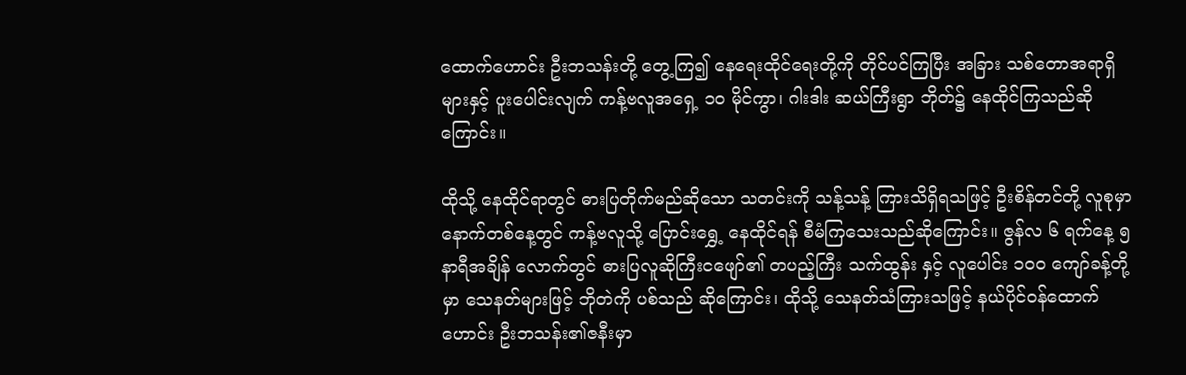ထောက်ဟောင်း ဦးဘသန်းတို့ တွေ့ကြ၍ နေရေးထိုင်ရေးတို့ကို တိုင်ပင်ကြပြီး အခြား သစ်တောအရာရှိ များနှင့် ပူးပေါင်းလျက် ကန့်ဗလူအရှေ့ ၁ဝ မိုင်ကွာ၊ ဂါးဒါး ဆယ်ကြီးရွာ ဘိုတ်၌ နေထိုင်ကြသည်ဆိုကြောင်း။

ထိုသို့ နေထိုင်ရာတွင် ဓားပြတိုက်မည်ဆိုသော သတင်းကို သန့်သန့် ကြားသိရှိရသဖြင့် ဦးစိန်တင်တို့ လူစုမှာ နောက်တစ်နေ့တွင် ကန့်ဗလူသို့ ပြောင်းရွှေ့ နေထိုင်ရန် စီမံကြသေးသည်ဆိုကြောင်း။ ဇွန်လ ၆ ရက်နေ့ ၅ နာရီအချိန် လောက်တွင် ဓားပြလူဆိုကြီးငဖျော်၏ တပည့်ကြီး သက်ထွန်း နှင့် လူပေါင်း ၁၀၀ ကျော်ခန့်တို့မှာ သေနတ်များဖြင့် ဘိုတဲကို ပစ်သည် ဆိုကြောင်း၊ ထိုသို့ သေနတ်သံကြားသဖြင့် နယ်ပိုင်ဝန်ထောက်ဟောင်း ဦးဘသန်း၏ဇနီးမှာ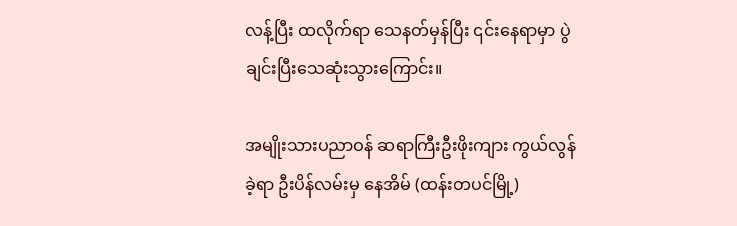လန့်ပြီး ထလိုက်ရာ သေနတ်မှန်ပြီး ၎င်းနေရာမှာ ပွဲချင်းပြီးသေဆုံးသွားကြောင်း။

အမျိုးသားပညာဝန် ဆရာကြီးဦးဖိုးကျား ကွယ်လွန်ခဲ့ရာ ဦးပိန်လမ်းမှ နေအိမ် (ထန်းတပင်မြို့)